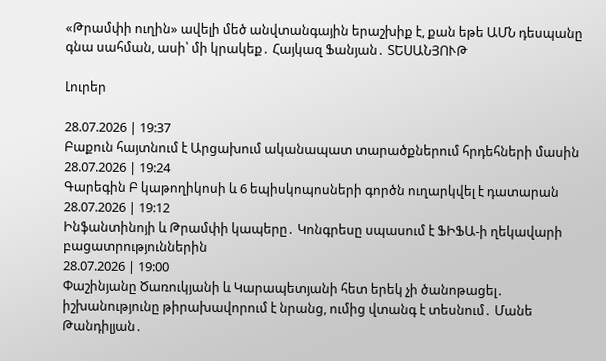«Թրամփի ուղին» ավելի մեծ անվտանգային երաշխիք է, քան եթե ԱՄՆ դեսպանը գնա սահման, ասի՝ մի կրակեք․ Հայկազ Ֆանյան․ ՏԵՍԱՆՅՈՒԹ

Լուրեր

28.07.2026 | 19:37
Բաքուն հայտնում է Արցախում ականապատ տարածքներում հրդեհների մասին
28.07.2026 | 19:24
Գարեգին Բ կաթողիկոսի և 6 եպիսկոպոսների գործն ուղարկվել է դատարան
28.07.2026 | 19:12
Ինֆանտինոյի և Թրամփի կապերը․ Կոնգրեսը սպասում է ՖԻՖԱ-ի ղեկավարի բացատրություններին
28.07.2026 | 19:00
Փաշինյանը Ծառուկյանի և Կարապետյանի հետ երեկ չի ծանոթացել․ իշխանությունը թիրախավորում է նրանց, ումից վտանգ է տեսնում․ Մանե Թանդիլյան․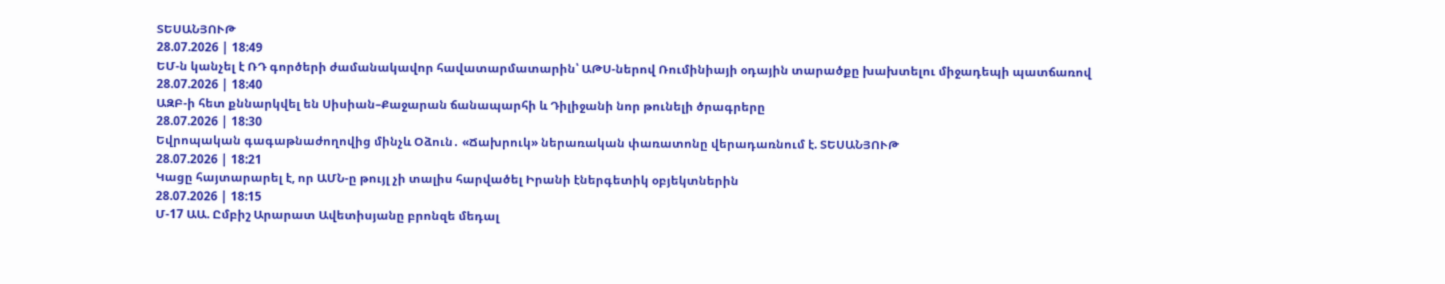ՏԵՍԱՆՅՈՒԹ
28.07.2026 | 18:49
ԵՄ-ն կանչել է ՌԴ գործերի ժամանակավոր հավատարմատարին՝ ԱԹՍ-ներով Ռումինիայի օդային տարածքը խախտելու միջադեպի պատճառով
28.07.2026 | 18:40
ԱԶԲ-ի հետ քննարկվել են Սիսիան–Քաջարան ճանապարհի և Դիլիջանի նոր թունելի ծրագրերը
28.07.2026 | 18:30
Եվրոպական գագաթնաժողովից մինչև Օձուն․ «Ճախրուկ» ներառական փառատոնը վերադառնում է. ՏԵՍԱՆՅՈՒԹ
28.07.2026 | 18:21
Կացը հայտարարել է, որ ԱՄՆ-ը թույլ չի տալիս հարվածել Իրանի էներգետիկ օբյեկտներին
28.07.2026 | 18:15
Մ-17 ԱԱ. Ըմբիշ Արարատ Ավետիսյանը բրոնզե մեդալ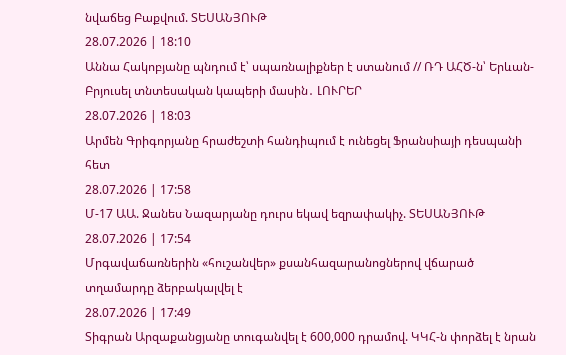նվաճեց Բաքվում. ՏԵՍԱՆՅՈՒԹ
28.07.2026 | 18:10
Աննա Հակոբյանը պնդում է՝ սպառնալիքներ է ստանում // ՌԴ ԱՀԾ-ն՝ Երևան-Բրյուսել տնտեսական կապերի մասին․ ԼՈՒՐԵՐ
28.07.2026 | 18:03
Արմեն Գրիգորյանը հրաժեշտի հանդիպում է ունեցել Ֆրանսիայի դեսպանի հետ
28.07.2026 | 17:58
Մ-17 ԱԱ. Ջանես Նազարյանը դուրս եկավ եզրափակիչ. ՏԵՍԱՆՅՈՒԹ
28.07.2026 | 17:54
Մրգավաճառներին «հուշանվեր» քսանհազարանոցներով վճարած տղամարդը ձերբակալվել է
28.07.2026 | 17:49
Տիգրան Արզաքանցյանը տուգանվել է 600,000 դրամով. ԿԿՀ-ն փորձել է նրան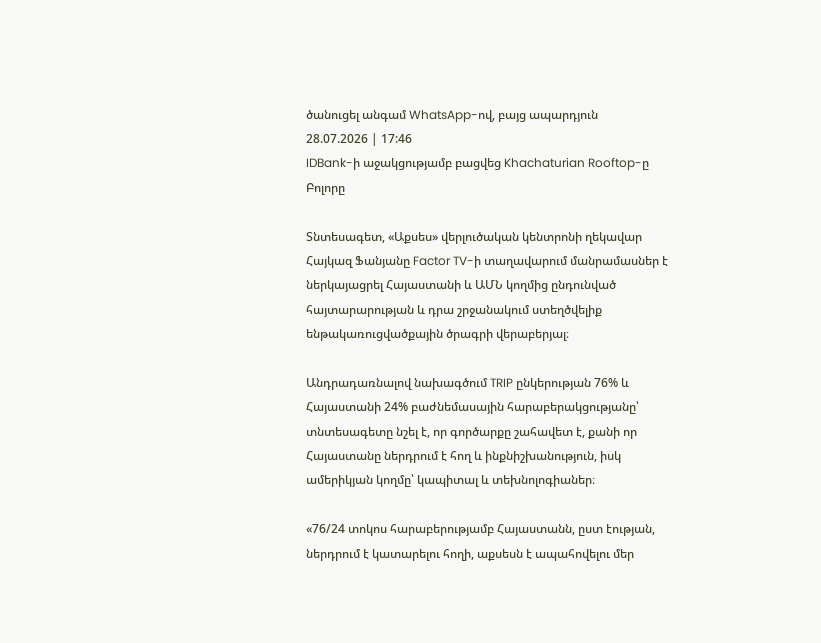ծանուցել անգամ WhatsApp-ով, բայց ապարդյուն
28.07.2026 | 17:46
IDBank-ի աջակցությամբ բացվեց Khachaturian Rooftop-ը
Բոլորը

Տնտեսագետ, «Աքսես» վերլուծական կենտրոնի ղեկավար Հայկազ Ֆանյանը Factor TV-ի տաղավարում մանրամասներ է ներկայացրել Հայաստանի և ԱՄՆ կողմից ընդունված հայտարարության և դրա շրջանակում ստեղծվելիք ենթակառուցվածքային ծրագրի վերաբերյալ։

Անդրադառնալով նախագծում TRIP ընկերության 76% և Հայաստանի 24% բաժնեմասային հարաբերակցությանը՝ տնտեսագետը նշել է, որ գործարքը շահավետ է, քանի որ Հայաստանը ներդրում է հող և ինքնիշխանություն, իսկ ամերիկյան կողմը՝ կապիտալ և տեխնոլոգիաներ։

«76/24 տոկոս հարաբերությամբ Հայաստանն, ըստ էության, ներդրում է կատարելու հողի, աքսեսն է ապահովելու մեր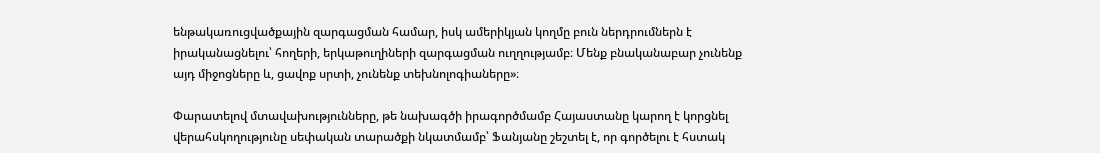ենթակառուցվածքային զարգացման համար, իսկ ամերիկյան կողմը բուն ներդրումներն է իրականացնելու՝ հողերի, երկաթուղիների զարգացման ուղղությամբ։ Մենք բնականաբար չունենք այդ միջոցները և, ցավոք սրտի, չունենք տեխնոլոգիաները»։

Փարատելով մտավախությունները, թե նախագծի իրագործմամբ Հայաստանը կարող է կորցնել վերահսկողությունը սեփական տարածքի նկատմամբ՝ Ֆանյանը շեշտել է, որ գործելու է հստակ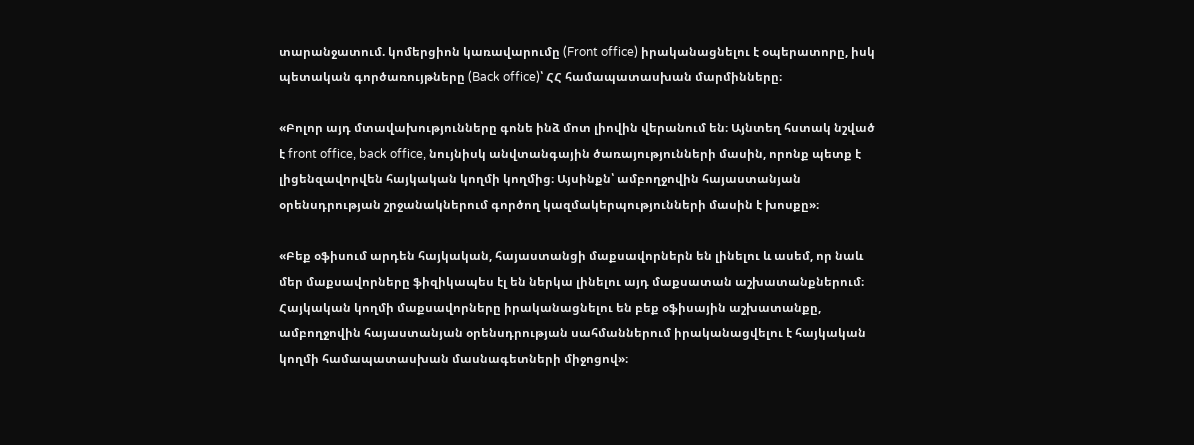տարանջատում. կոմերցիոն կառավարումը (Front office) իրականացնելու է օպերատորը, իսկ պետական գործառույթները (Back office)՝ ՀՀ համապատասխան մարմինները։

«Բոլոր այդ մտավախությունները գոնե ինձ մոտ լիովին վերանում են։ Այնտեղ հստակ նշված է front office, back office, նույնիսկ անվտանգային ծառայությունների մասին, որոնք պետք է լիցենզավորվեն հայկական կողմի կողմից։ Այսինքն՝ ամբողջովին հայաստանյան օրենսդրության շրջանակներում գործող կազմակերպությունների մասին է խոսքը»։

«Բեք օֆիսում արդեն հայկական, հայաստանցի մաքսավորներն են լինելու և ասեմ, որ նաև մեր մաքսավորները ֆիզիկապես էլ են ներկա լինելու այդ մաքսատան աշխատանքներում։ Հայկական կողմի մաքսավորները իրականացնելու են բեք օֆիսային աշխատանքը, ամբողջովին հայաստանյան օրենսդրության սահմաններում իրականացվելու է հայկական կողմի համապատասխան մասնագետների միջոցով»։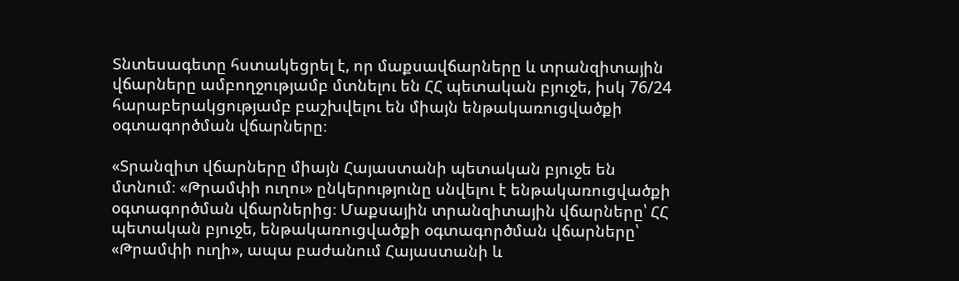Տնտեսագետը հստակեցրել է, որ մաքսավճարները և տրանզիտային վճարները ամբողջությամբ մտնելու են ՀՀ պետական բյուջե, իսկ 76/24 հարաբերակցությամբ բաշխվելու են միայն ենթակառուցվածքի օգտագործման վճարները։

«Տրանզիտ վճարները միայն Հայաստանի պետական բյուջե են մտնում։ «Թրամփի ուղու» ընկերությունը սնվելու է ենթակառուցվածքի օգտագործման վճարներից։ Մաքսային տրանզիտային վճարները՝ ՀՀ պետական բյուջե, ենթակառուցվածքի օգտագործման վճարները՝ «Թրամփի ուղի», ապա բաժանում Հայաստանի և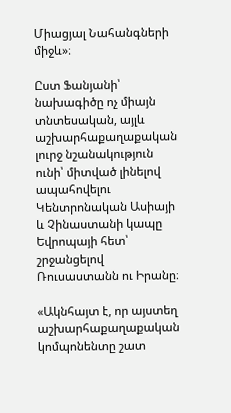Միացյալ Նահանգների միջև»։

Ըստ Ֆանյանի՝ նախագիծը ոչ միայն տնտեսական, այլև աշխարհաքաղաքական լուրջ նշանակություն ունի՝ միտված լինելով ապահովելու Կենտրոնական Ասիայի և Չինաստանի կապը Եվրոպայի հետ՝ շրջանցելով Ռուսաստանն ու Իրանը։

«Ակնհայտ է, որ այստեղ աշխարհաքաղաքական կոմպոնենտը շատ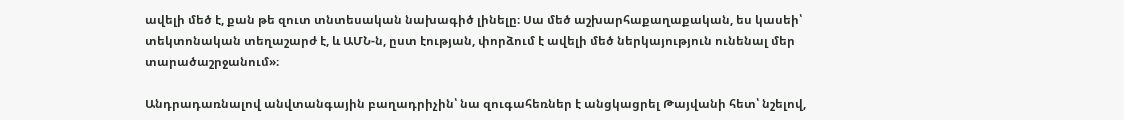ավելի մեծ է, քան թե զուտ տնտեսական նախագիծ լինելը։ Սա մեծ աշխարհաքաղաքական, ես կասեի՝ տեկտոնական տեղաշարժ է, և ԱՄՆ-ն, ըստ էության, փորձում է ավելի մեծ ներկայություն ունենալ մեր տարածաշրջանում»։

Անդրադառնալով անվտանգային բաղադրիչին՝ նա զուգահեռներ է անցկացրել Թայվանի հետ՝ նշելով,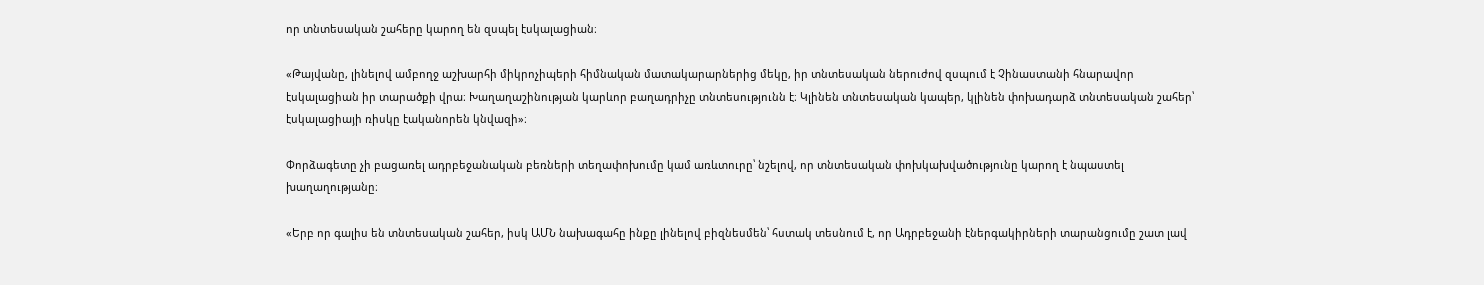որ տնտեսական շահերը կարող են զսպել էսկալացիան։

«Թայվանը, լինելով ամբողջ աշխարհի միկրոչիպերի հիմնական մատակարարներից մեկը, իր տնտեսական ներուժով զսպում է Չինաստանի հնարավոր էսկալացիան իր տարածքի վրա։ Խաղաղաշինության կարևոր բաղադրիչը տնտեսությունն է։ Կլինեն տնտեսական կապեր, կլինեն փոխադարձ տնտեսական շահեր՝ էսկալացիայի ռիսկը էականորեն կնվազի»։

Փորձագետը չի բացառել ադրբեջանական բեռների տեղափոխումը կամ առևտուրը՝ նշելով, որ տնտեսական փոխկախվածությունը կարող է նպաստել խաղաղությանը։

«Երբ որ գալիս են տնտեսական շահեր, իսկ ԱՄՆ նախագահը ինքը լինելով բիզնեսմեն՝ հստակ տեսնում է, որ Ադրբեջանի էներգակիրների տարանցումը շատ լավ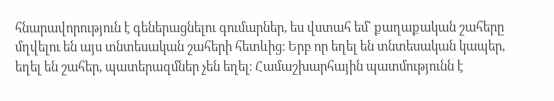հնարավորություն է գեներացնելու գումարներ, ես վստահ եմ՝ քաղաքական շահերը մղվելու են այս տնտեսական շահերի հետևից։ Երբ որ եղել են տնտեսական կապեր, եղել են շահեր, պատերազմներ չեն եղել։ Համաշխարհային պատմությունն է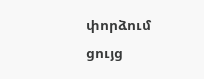փորձում ցույց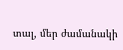տալ, մեր ժամանակի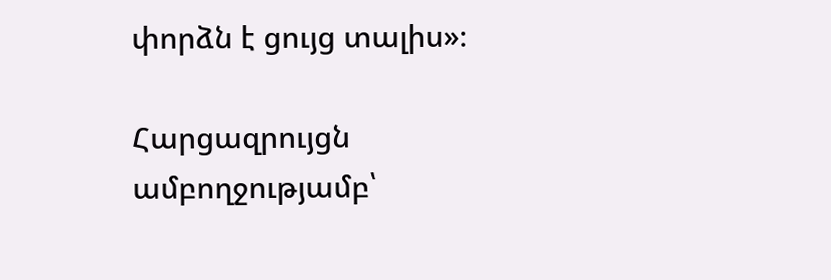փորձն է ցույց տալիս»։

Հարցազրույցն ամբողջությամբ՝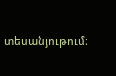տեսանյութում։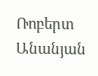Ռոբերտ Անանյան